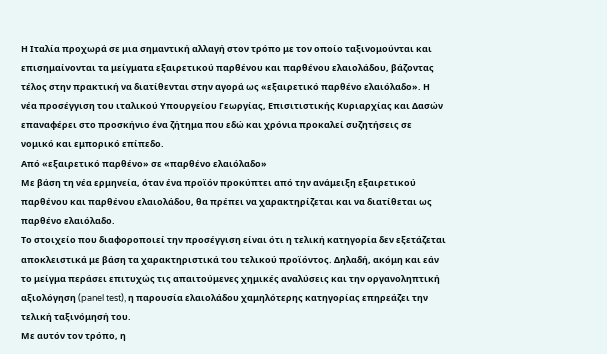Η Ιταλία προχωρά σε μια σημαντική αλλαγή στον τρόπο με τον οποίο ταξινομούνται και επισημαίνονται τα μείγματα εξαιρετικού παρθένου και παρθένου ελαιολάδου, βάζοντας τέλος στην πρακτική να διατίθενται στην αγορά ως «εξαιρετικό παρθένο ελαιόλαδο». Η νέα προσέγγιση του ιταλικού Υπουργείου Γεωργίας, Επισιτιστικής Κυριαρχίας και Δασών επαναφέρει στο προσκήνιο ένα ζήτημα που εδώ και χρόνια προκαλεί συζητήσεις σε νομικό και εμπορικό επίπεδο.
Από «εξαιρετικό παρθένο» σε «παρθένο ελαιόλαδο»
Με βάση τη νέα ερμηνεία, όταν ένα προϊόν προκύπτει από την ανάμειξη εξαιρετικού παρθένου και παρθένου ελαιολάδου, θα πρέπει να χαρακτηρίζεται και να διατίθεται ως παρθένο ελαιόλαδο.
Το στοιχείο που διαφοροποιεί την προσέγγιση είναι ότι η τελική κατηγορία δεν εξετάζεται αποκλειστικά με βάση τα χαρακτηριστικά του τελικού προϊόντος. Δηλαδή, ακόμη και εάν το μείγμα περάσει επιτυχώς τις απαιτούμενες χημικές αναλύσεις και την οργανοληπτική αξιολόγηση (panel test), η παρουσία ελαιολάδου χαμηλότερης κατηγορίας επηρεάζει την τελική ταξινόμησή του.
Με αυτόν τον τρόπο, η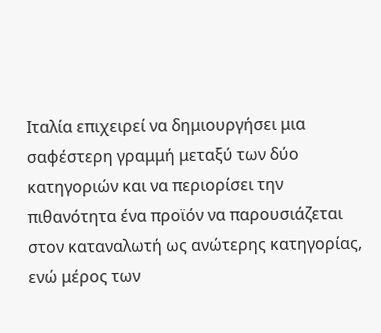Ιταλία επιχειρεί να δημιουργήσει μια σαφέστερη γραμμή μεταξύ των δύο κατηγοριών και να περιορίσει την πιθανότητα ένα προϊόν να παρουσιάζεται στον καταναλωτή ως ανώτερης κατηγορίας, ενώ μέρος των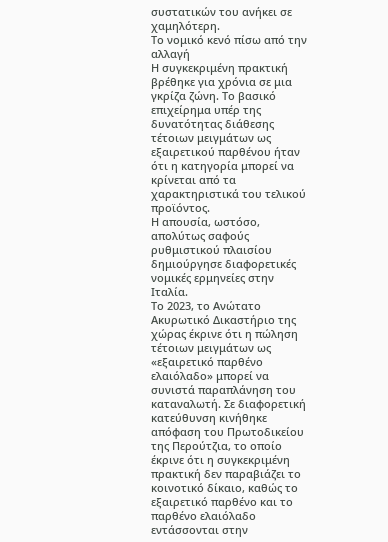συστατικών του ανήκει σε χαμηλότερη.
Το νομικό κενό πίσω από την αλλαγή
Η συγκεκριμένη πρακτική βρέθηκε για χρόνια σε μια γκρίζα ζώνη. Το βασικό επιχείρημα υπέρ της δυνατότητας διάθεσης τέτοιων μειγμάτων ως εξαιρετικού παρθένου ήταν ότι η κατηγορία μπορεί να κρίνεται από τα χαρακτηριστικά του τελικού προϊόντος.
Η απουσία, ωστόσο, απολύτως σαφούς ρυθμιστικού πλαισίου δημιούργησε διαφορετικές νομικές ερμηνείες στην Ιταλία.
Το 2023, το Ανώτατο Ακυρωτικό Δικαστήριο της χώρας έκρινε ότι η πώληση τέτοιων μειγμάτων ως «εξαιρετικό παρθένο ελαιόλαδο» μπορεί να συνιστά παραπλάνηση του καταναλωτή. Σε διαφορετική κατεύθυνση κινήθηκε απόφαση του Πρωτοδικείου της Περούτζια, το οποίο έκρινε ότι η συγκεκριμένη πρακτική δεν παραβιάζει το κοινοτικό δίκαιο, καθώς το εξαιρετικό παρθένο και το παρθένο ελαιόλαδο εντάσσονται στην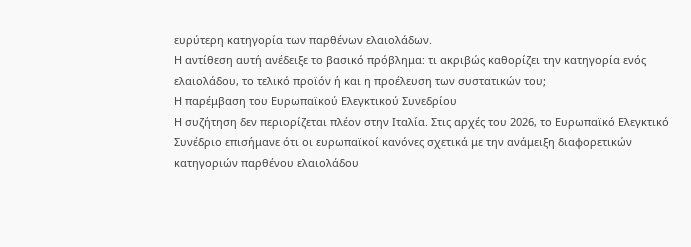ευρύτερη κατηγορία των παρθένων ελαιολάδων.
Η αντίθεση αυτή ανέδειξε το βασικό πρόβλημα: τι ακριβώς καθορίζει την κατηγορία ενός ελαιολάδου, το τελικό προϊόν ή και η προέλευση των συστατικών του;
Η παρέμβαση του Ευρωπαϊκού Ελεγκτικού Συνεδρίου
Η συζήτηση δεν περιορίζεται πλέον στην Ιταλία. Στις αρχές του 2026, το Ευρωπαϊκό Ελεγκτικό Συνέδριο επισήμανε ότι οι ευρωπαϊκοί κανόνες σχετικά με την ανάμειξη διαφορετικών κατηγοριών παρθένου ελαιολάδου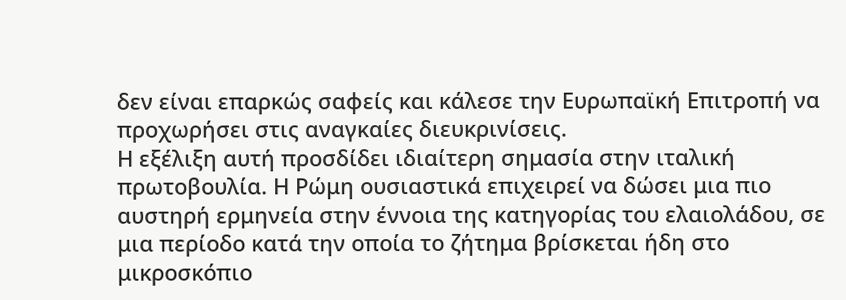δεν είναι επαρκώς σαφείς και κάλεσε την Ευρωπαϊκή Επιτροπή να προχωρήσει στις αναγκαίες διευκρινίσεις.
Η εξέλιξη αυτή προσδίδει ιδιαίτερη σημασία στην ιταλική πρωτοβουλία. Η Ρώμη ουσιαστικά επιχειρεί να δώσει μια πιο αυστηρή ερμηνεία στην έννοια της κατηγορίας του ελαιολάδου, σε μια περίοδο κατά την οποία το ζήτημα βρίσκεται ήδη στο μικροσκόπιο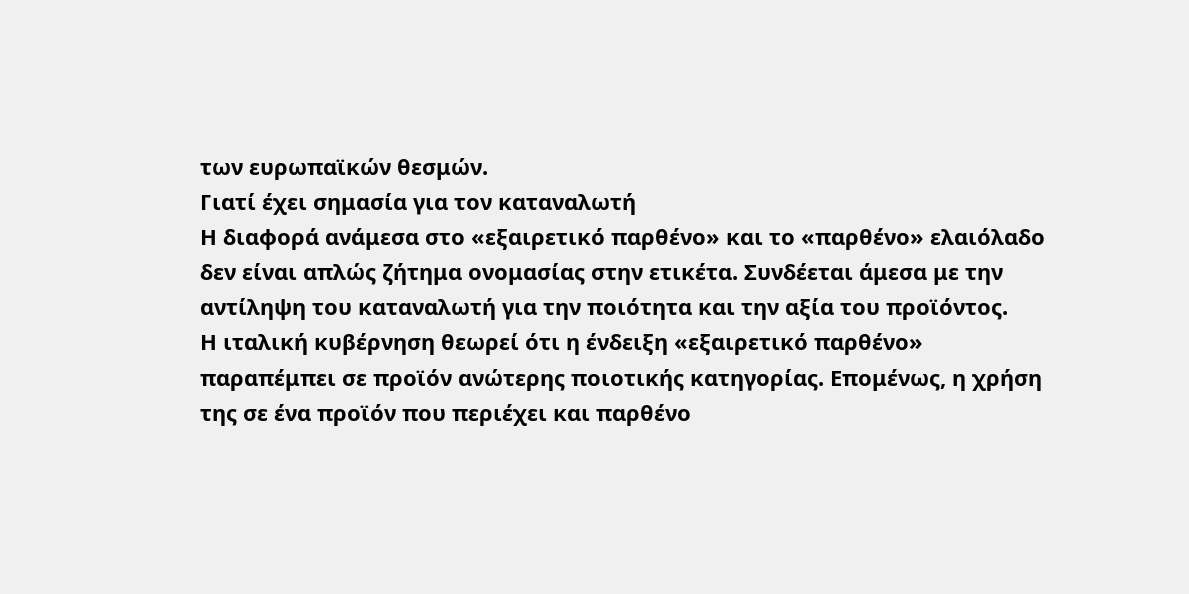των ευρωπαϊκών θεσμών.
Γιατί έχει σημασία για τον καταναλωτή
Η διαφορά ανάμεσα στο «εξαιρετικό παρθένο» και το «παρθένο» ελαιόλαδο δεν είναι απλώς ζήτημα ονομασίας στην ετικέτα. Συνδέεται άμεσα με την αντίληψη του καταναλωτή για την ποιότητα και την αξία του προϊόντος.
Η ιταλική κυβέρνηση θεωρεί ότι η ένδειξη «εξαιρετικό παρθένο» παραπέμπει σε προϊόν ανώτερης ποιοτικής κατηγορίας. Επομένως, η χρήση της σε ένα προϊόν που περιέχει και παρθένο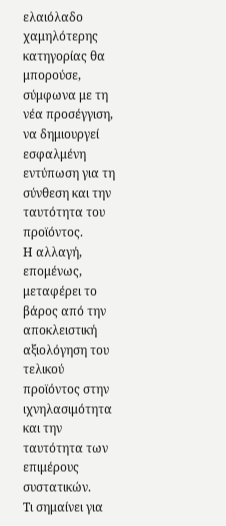ελαιόλαδο χαμηλότερης κατηγορίας θα μπορούσε, σύμφωνα με τη νέα προσέγγιση, να δημιουργεί εσφαλμένη εντύπωση για τη σύνθεση και την ταυτότητα του προϊόντος.
Η αλλαγή, επομένως, μεταφέρει το βάρος από την αποκλειστική αξιολόγηση του τελικού προϊόντος στην ιχνηλασιμότητα και την ταυτότητα των επιμέρους συστατικών.
Τι σημαίνει για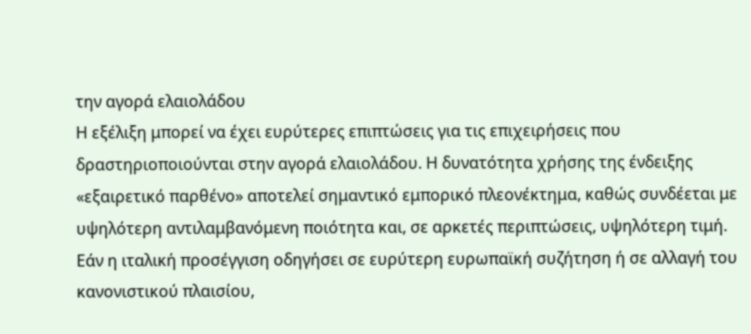την αγορά ελαιολάδου
Η εξέλιξη μπορεί να έχει ευρύτερες επιπτώσεις για τις επιχειρήσεις που δραστηριοποιούνται στην αγορά ελαιολάδου. Η δυνατότητα χρήσης της ένδειξης «εξαιρετικό παρθένο» αποτελεί σημαντικό εμπορικό πλεονέκτημα, καθώς συνδέεται με υψηλότερη αντιλαμβανόμενη ποιότητα και, σε αρκετές περιπτώσεις, υψηλότερη τιμή.
Εάν η ιταλική προσέγγιση οδηγήσει σε ευρύτερη ευρωπαϊκή συζήτηση ή σε αλλαγή του κανονιστικού πλαισίου,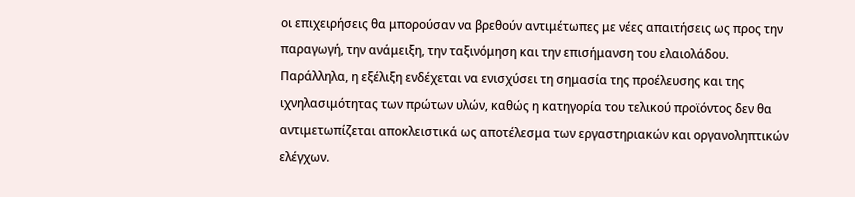οι επιχειρήσεις θα μπορούσαν να βρεθούν αντιμέτωπες με νέες απαιτήσεις ως προς την παραγωγή, την ανάμειξη, την ταξινόμηση και την επισήμανση του ελαιολάδου.
Παράλληλα, η εξέλιξη ενδέχεται να ενισχύσει τη σημασία της προέλευσης και της ιχνηλασιμότητας των πρώτων υλών, καθώς η κατηγορία του τελικού προϊόντος δεν θα αντιμετωπίζεται αποκλειστικά ως αποτέλεσμα των εργαστηριακών και οργανοληπτικών ελέγχων.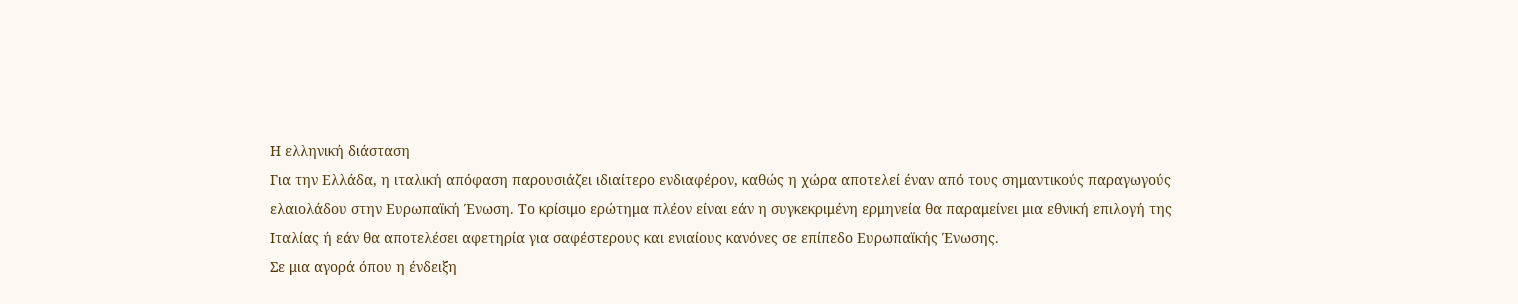Η ελληνική διάσταση
Για την Ελλάδα, η ιταλική απόφαση παρουσιάζει ιδιαίτερο ενδιαφέρον, καθώς η χώρα αποτελεί έναν από τους σημαντικούς παραγωγούς ελαιολάδου στην Ευρωπαϊκή Ένωση. Το κρίσιμο ερώτημα πλέον είναι εάν η συγκεκριμένη ερμηνεία θα παραμείνει μια εθνική επιλογή της Ιταλίας ή εάν θα αποτελέσει αφετηρία για σαφέστερους και ενιαίους κανόνες σε επίπεδο Ευρωπαϊκής Ένωσης.
Σε μια αγορά όπου η ένδειξη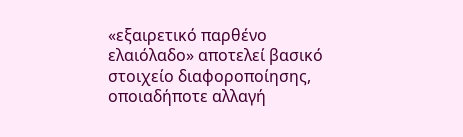«εξαιρετικό παρθένο ελαιόλαδο» αποτελεί βασικό στοιχείο διαφοροποίησης, οποιαδήποτε αλλαγή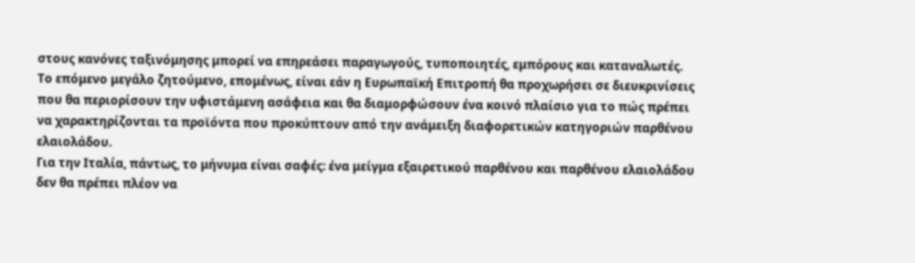στους κανόνες ταξινόμησης μπορεί να επηρεάσει παραγωγούς, τυποποιητές, εμπόρους και καταναλωτές.
Το επόμενο μεγάλο ζητούμενο, επομένως, είναι εάν η Ευρωπαϊκή Επιτροπή θα προχωρήσει σε διευκρινίσεις που θα περιορίσουν την υφιστάμενη ασάφεια και θα διαμορφώσουν ένα κοινό πλαίσιο για το πώς πρέπει να χαρακτηρίζονται τα προϊόντα που προκύπτουν από την ανάμειξη διαφορετικών κατηγοριών παρθένου ελαιολάδου.
Για την Ιταλία, πάντως, το μήνυμα είναι σαφές: ένα μείγμα εξαιρετικού παρθένου και παρθένου ελαιολάδου δεν θα πρέπει πλέον να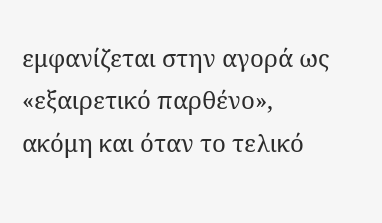εμφανίζεται στην αγορά ως «εξαιρετικό παρθένο», ακόμη και όταν το τελικό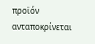προϊόν ανταποκρίνεται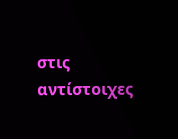στις αντίστοιχες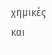χημικές και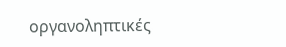οργανοληπτικές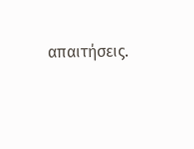απαιτήσεις.